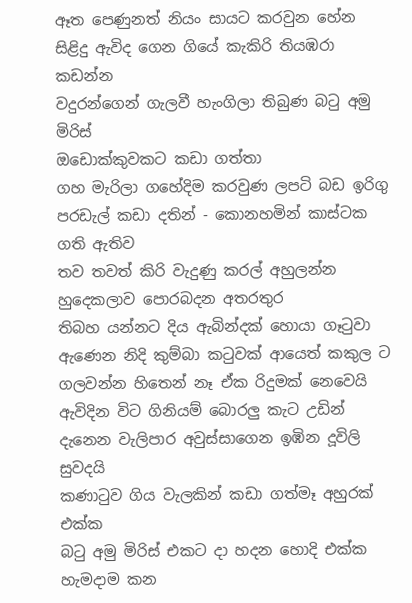ඈත පෙණුනත් නියං සායට කරවුන හේන
සිළිදු ඇවිද ගෙන ගියේ කැකිරි තියඹරා කඩන්න
වදුරන්ගෙන් ගැලවී හැංගිලා තිබුණ බටු අමු මිරිස්
ඔඩොක්කුවකට කඩා ගත්තා
ගහ මැරිලා ගහේදිම කරවුණ ලපටි බඩ ඉරිගු
පරඩැල් කඩා දතින් - කොනහමින් කාස්ටක ගති ඇතිව
තව තවත් කිරි වැදුණු කරල් අහුලන්න
හුදෙකලාව පොරබදන අතරතුර
තිබහ යන්නට දිය ඇබින්දක් හොයා ගෑටුවා
ඇණෙන නිදි කුම්බා කටුවක් ආයෙත් කකුල ට
ගලවන්න හිතෙන් නෑ ඒක රිදුමක් නෙවෙයි
ඇවිදින විට ගිනියම් බොරලු කැට උඩින්
දැනෙන වැලිපාර අවුස්සාගෙන ඉඹින දූවිලි සුවදයි
කණාටුව ගිය වැලකින් කඩා ගත්මෑ අහුරක් එක්ක
බටු අමු මිරිස් එකට දා හදන හොදි එක්ක
හැමදාම කන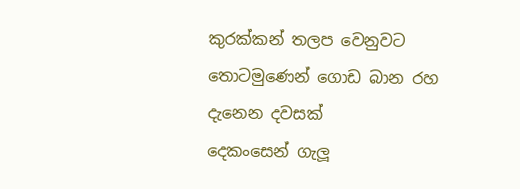කුරක්කන් තලප වෙනුවට
තොටමුණෙන් ගොඩ බාන රහ දැනෙන දවසක්
දෙකංසෙන් ගැලූ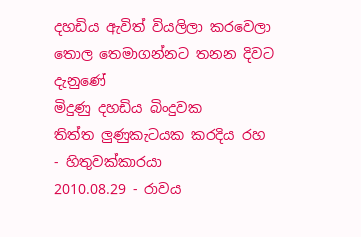දහඩිය ඇවිත් වියලිලා කරවෙලා
තොල තෙමාගන්නට තනන දිවට දැනුණේ
මිදුණු දහඩිය බිංදුවක
තිත්ත ලුණුකැටයක කරදිය රහ
- හිතුවක්කාරයා
2010.08.29 - රාවය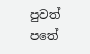පුවත් පතේ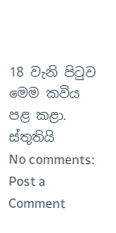18 වැනි පිටුව මෙම කවිය පළ කළා. ස්තුතියි
No comments:
Post a Comment